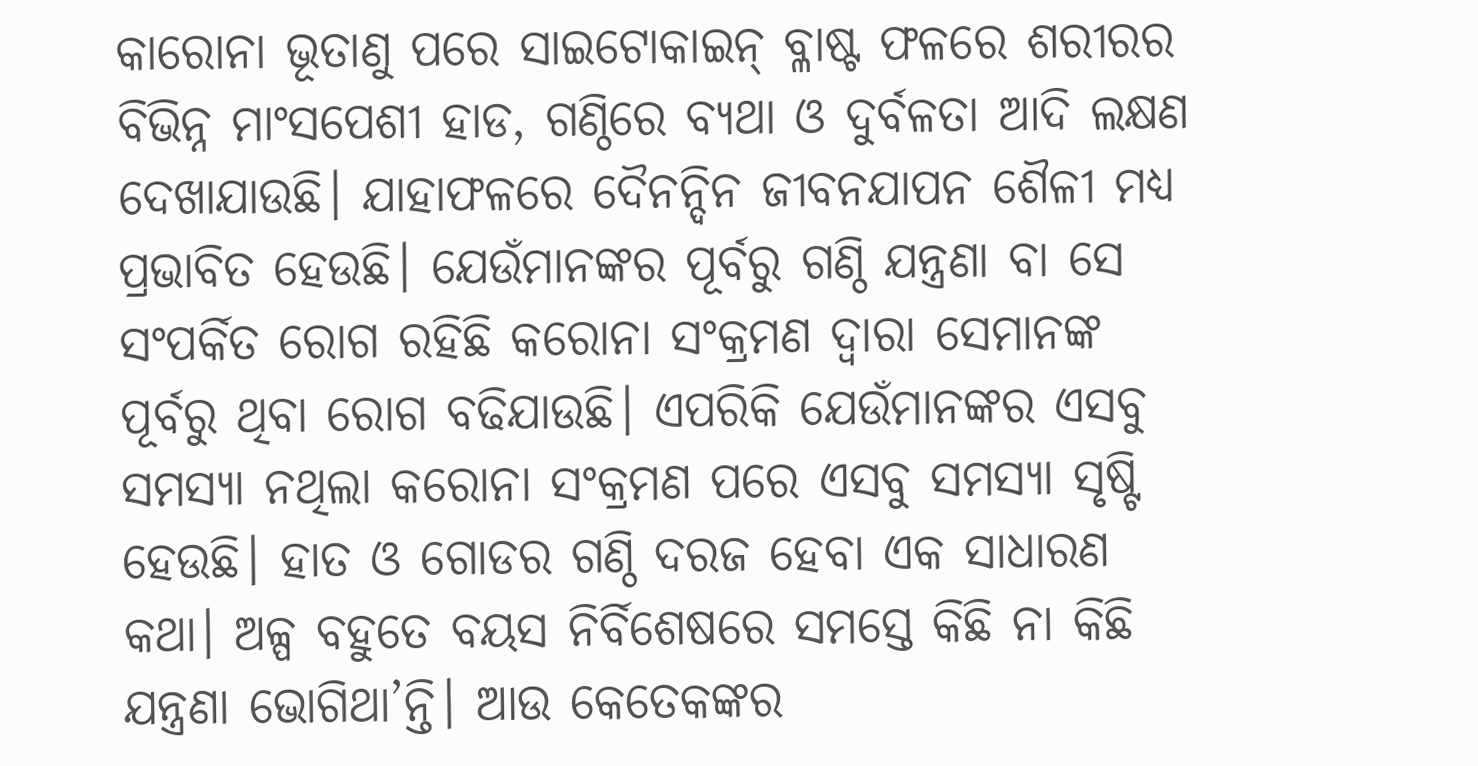କାରୋନା ଭୂତାଣୁ ପରେ ସାଇଟୋକାଇନ୍ ବ୍ଳାଷ୍ଟ ଫଳରେ ଶରୀରର ବିଭିନ୍ନ ମାଂସପେଶୀ ହାଡ, ଗଣ୍ଠିରେ ବ୍ୟଥା ଓ ଦୁର୍ବଳତା ଆଦି ଲକ୍ଷଣ ଦେଖାଯାଉଛି। ଯାହାଫଳରେ ଦୈନନ୍ଦିନ ଜୀବନଯାପନ ଶୈଳୀ ମଧ୍ୟ ପ୍ରଭାବିତ ହେଉଛି। ଯେଉଁମାନଙ୍କର ପୂର୍ବରୁ ଗଣ୍ଠି ଯନ୍ତ୍ରଣା ବା ସେ ସଂପର୍କିତ ରୋଗ ରହିଛି କରୋନା ସଂକ୍ରମଣ ଦ୍ବାରା ସେମାନଙ୍କ ପୂର୍ବରୁ ଥିବା ରୋଗ ବଢିଯାଉଛି। ଏପରିକି ଯେଉଁମାନଙ୍କର ଏସବୁ ସମସ୍ୟା ନଥିଲା କରୋନା ସଂକ୍ରମଣ ପରେ ଏସବୁ ସମସ୍ୟା ସୃଷ୍ଟି ହେଉଛି। ହାତ ଓ ଗୋଡର ଗଣ୍ଠି ଦରଜ ହେବା ଏକ ସାଧାରଣ କଥା। ଅଳ୍ପ ବହୁତେ ବୟସ ନିର୍ବିଶେଷରେ ସମସ୍ତେ କିଛି ନା କିଛି ଯନ୍ତ୍ରଣା ଭୋଗିଥା’ନ୍ତି। ଆଉ କେତେକଙ୍କର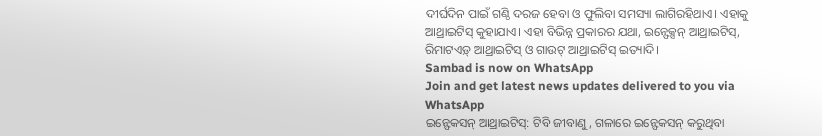ଦୀର୍ଘଦିନ ପାଇଁ ଗଣ୍ଠି ଦରଜ ହେବା ଓ ଫୁଲିବା ସମସ୍ୟା ଲାଗିରହିଥାଏ। ଏହାକୁ ଆଥ୍ରାଇଟିସ୍ କୁହାଯାଏ। ଏହା ବିଭିନ୍ନ ପ୍ରକାରର ଯଥା, ଇନ୍ଫେକ୍ସନ୍ ଆଥ୍ରାଇଟିସ୍, ରିମାଟଏଡ଼୍ ଆଥ୍ରାଇଟିସ୍ ଓ ଗାଉଟ୍ ଆଥ୍ରାଇଟିସ୍ ଇତ୍ୟାଦି।
Sambad is now on WhatsApp
Join and get latest news updates delivered to you via WhatsApp
ଇନ୍ଫେକସନ୍ ଆଥ୍ରାଇଟିସ୍: ଟିବି ଜୀବାଣୁ, ଗଳାରେ ଇନ୍ଫେକସନ୍ କରୁଥିବା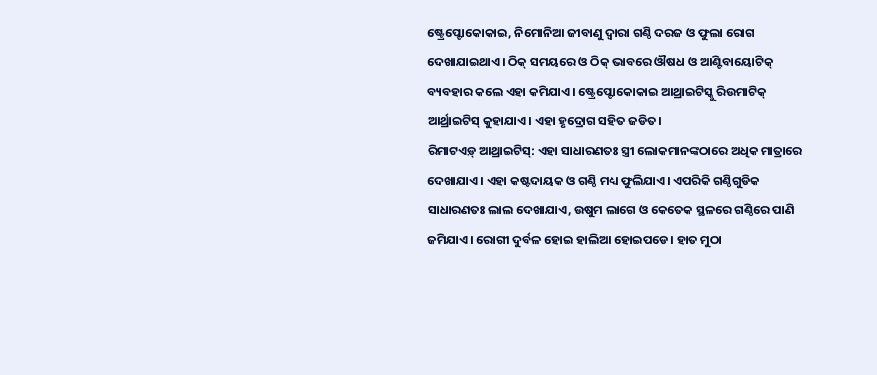ଷ୍ଟ୍ରେପ୍ଟୋକୋକାଇ, ନିମୋନିଆ ଜୀବାଣୁ ଦ୍ବାରା ଗଣ୍ଠି ଦରଜ ଓ ଫୁଲା ରୋଗ ଦେଖାଯାଇଥାଏ। ଠିକ୍ ସମୟରେ ଓ ଠିକ୍ ଭାବରେ ଔଷଧ ଓ ଆଣ୍ଟିବାୟୋଟିକ୍ ବ୍ୟବହାର କଲେ ଏହା କମିଯାଏ। ଷ୍ଟ୍ରେପ୍ଟୋକୋକାଇ ଆଥ୍ରାଇଟିସ୍କୁ ରିଉମାଟିକ୍ ଆର୍ଥ୍ରାଇଟିସ୍ କୁହାଯାଏ। ଏହା ହୃଦ୍ରୋଗ ସହିତ ଜଡିତ।
ରିମାଟଏଡ଼୍ ଆଥ୍ରାଇଟିସ୍: ଏହା ସାଧାରଣତଃ ସ୍ତ୍ରୀ ଲୋକମାନଙ୍କଠାରେ ଅଧିକ ମାତ୍ରାରେ ଦେଖାଯାଏ। ଏହା କଷ୍ଟଦାୟକ ଓ ଗଣ୍ଠି ମଧ୍ୟ ଫୁଲିଯାଏ। ଏପରିକି ଗଣ୍ଠିଗୁଡିକ ସାଧାରଣତଃ ଲାଲ ଦେଖାଯାଏ, ଉଷୁମ ଲାଗେ ଓ କେତେକ ସ୍ଥଳରେ ଗଣ୍ଠିରେ ପାଣି ଜମିଯାଏ। ରୋଗୀ ଦୁର୍ବଳ ହୋଇ ହାଲିଆ ହୋଇପଡେ। ହାତ ମୁଠା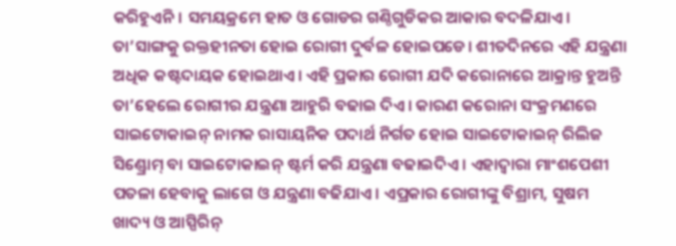କରିହୁଏନି। ସମୟକ୍ରମେ ହାତ ଓ ଗୋଡର ଗଣ୍ଠିଗୁଡିକର ଆକାର ବଦଳିଯାଏ। ତା’ସାଙ୍ଗକୁ ରକ୍ତହୀନତା ହୋଇ ରୋଗୀ ଦୁର୍ବଳ ହୋଇପଡେ। ଶୀତଦିନରେ ଏହି ଯନ୍ତ୍ରଣା ଅଧିକ କଷ୍ଟଦାୟକ ହୋଇଥାଏ। ଏହି ପ୍ରକାର ରୋଗୀ ଯଦି କରୋନାରେ ଆକ୍ରାନ୍ତ ହୁଅନ୍ତି ତା’ହେଲେ ରୋଗୀର ଯନ୍ତ୍ରଣା ଆହୁରି ବଢାଇ ଦିଏ। କାରଣ କରୋନା ସଂକ୍ରମଣରେ ସାଇଟୋକାଇନ୍ ନାମକ ରାସାୟନିକ ପଦାର୍ଥ ନିର୍ଗତ ହୋଇ ସାଇଟୋକାଇନ୍ ରିଲିଜ ସିଣ୍ଡ୍ରୋମ୍ ବା ସାଇଟୋକାଇନ୍ ଷ୍ଟର୍ମ କରି ଯନ୍ତ୍ରଣା ବଢାଇଦିଏ । ଏହାଦ୍ବାରା ମାଂଶପେଶୀ ପତଳା ହେବାକୁ ଲାଗେ ଓ ଯନ୍ତ୍ରଣା ବଢିଯାଏ। ଏପ୍ରକାର ରୋଗୀଙ୍କୁ ବିଶ୍ରାମ, ସୁଷମ ଖାଦ୍ୟ ଓ ଆସ୍ପିରିନ୍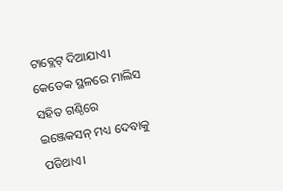ଟାବ୍ଲେଟ୍ ଦିଆଯାଏ। କେତେକ ସ୍ଥଳରେ ମାଲିସ ସହିତ ଗଣ୍ଠିରେ ଇଞ୍ଜେକସନ୍ ମଧ୍ୟ ଦେବାକୁ ପଡିଥାଏ।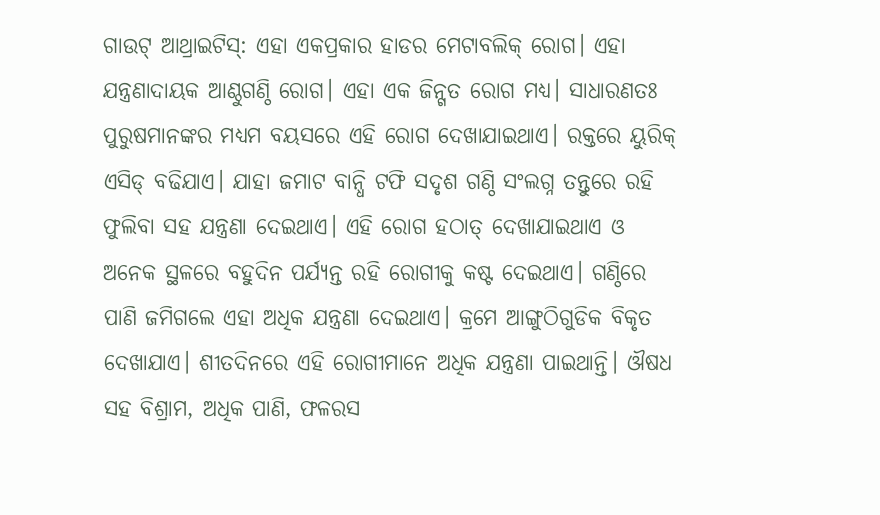ଗାଉଟ୍ ଆଥ୍ରାଇଟିସ୍: ଏହା ଏକପ୍ରକାର ହାଡର ମେଟାବଲିକ୍ ରୋଗ। ଏହା ଯନ୍ତ୍ରଣାଦାୟକ ଆଣ୍ଠୁଗଣ୍ଠି ରୋଗ। ଏହା ଏକ ଜିନ୍ଗତ ରୋଗ ମଧ୍ୟ। ସାଧାରଣତଃ ପୁରୁଷମାନଙ୍କର ମଧ୍ୟମ ବୟସରେ ଏହି ରୋଗ ଦେଖାଯାଇଥାଏ। ରକ୍ତରେ ୟୁରିକ୍ ଏସିଡ୍ ବଢିଯାଏ। ଯାହା ଜମାଟ ବାନ୍ଧି ଟଫି ସଦୃଶ ଗଣ୍ଠି ସଂଲଗ୍ନ ତନ୍ତୁରେ ରହି ଫୁଲିବା ସହ ଯନ୍ତ୍ରଣା ଦେଇଥାଏ। ଏହି ରୋଗ ହଠାତ୍ ଦେଖାଯାଇଥାଏ ଓ ଅନେକ ସ୍ଥଳରେ ବହୁଦିନ ପର୍ଯ୍ୟନ୍ତ ରହି ରୋଗୀକୁ କଷ୍ଟ ଦେଇଥାଏ। ଗଣ୍ଠିରେ ପାଣି ଜମିଗଲେ ଏହା ଅଧିକ ଯନ୍ତ୍ରଣା ଦେଇଥାଏ। କ୍ରମେ ଆଙ୍ଗୁଠିଗୁଡିକ ବିକୃତ ଦେଖାଯାଏ। ଶୀତଦିନରେ ଏହି ରୋଗୀମାନେ ଅଧିକ ଯନ୍ତ୍ରଣା ପାଇଥାନ୍ତି। ଔଷଧ ସହ ବିଶ୍ରାମ, ଅଧିକ ପାଣି, ଫଳରସ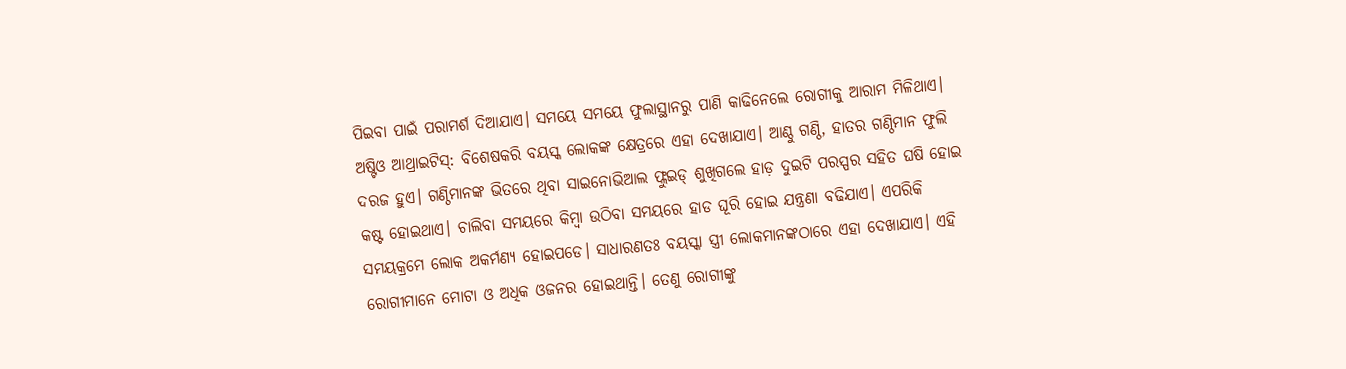ପିଇବା ପାଇଁ ପରାମର୍ଶ ଦିଆଯାଏ। ସମୟେ ସମୟେ ଫୁଲାସ୍ଥାନରୁ ପାଣି କାଢିନେଲେ ରୋଗୀକୁ ଆରାମ ମିଳିଥାଏ।
ଅଷ୍ଟିଓ ଆଥ୍ରାଇଟିସ୍: ବିଶେଷକରି ବୟସ୍କ ଲୋକଙ୍କ କ୍ଷେତ୍ରରେ ଏହା ଦେଖାଯାଏ। ଆଣ୍ଠୁ ଗଣ୍ଠି, ହାତର ଗଣ୍ଠିମାନ ଫୁଲି ଦରଜ ହୁଏ। ଗଣ୍ଠିମାନଙ୍କ ଭିତରେ ଥିବା ସାଇନୋଭିଆଲ ଫ୍ଲୁଇଡ୍ ଶୁଖିଗଲେ ହାଡ଼ ଦୁଇଟି ପରସ୍ପର ସହିତ ଘଷି ହୋଇ କଷ୍ଟ ହୋଇଥାଏ। ଚାଲିବା ସମୟରେ କିମ୍ବା ଉଠିବା ସମୟରେ ହାଡ ଘୂରି ହୋଇ ଯନ୍ତ୍ରଣା ବଢିଯାଏ। ଏପରିକି ସମୟକ୍ରମେ ଲୋକ ଅକର୍ମଣ୍ୟ ହୋଇପଡେ। ସାଧାରଣତଃ ବୟସ୍କା ସ୍ତ୍ରୀ ଲୋକମାନଙ୍କଠାରେ ଏହା ଦେଖାଯାଏ। ଏହି ରୋଗୀମାନେ ମୋଟା ଓ ଅଧିକ ଓଜନର ହୋଇଥାନ୍ତି। ତେଣୁ ରୋଗୀଙ୍କୁ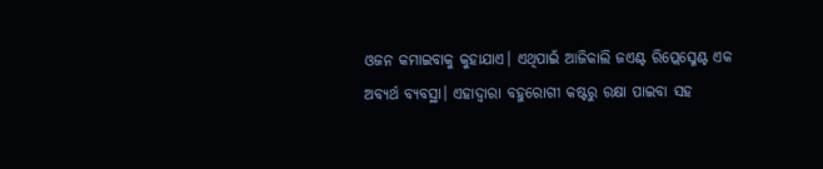ଓଜନ କମାଇବାକୁ କୁହାଯାଏ। ଏଥିପାଇଁ ଆଜିକାଲି ଜଏଣ୍ଟ ରିପ୍ଲେସ୍ମେଣ୍ଟ ଏକ ଅବ୍ୟର୍ଥ ବ୍ୟବସ୍ଥା। ଏହାଦ୍ବାରା ବହୁରୋଗୀ କଷ୍ଟରୁ ରକ୍ଷା ପାଇବା ସହ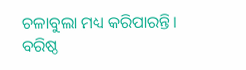ଚଳାବୁଲା ମଧ୍ୟ କରିପାରନ୍ତି।
ବରିଷ୍ଠ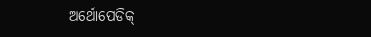ଅର୍ଥୋପେଡିକ୍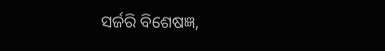ସର୍ଜରି ବିଶେଷଜ୍ଞ,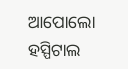ଆପୋଲୋ ହସ୍ପିଟାଲ